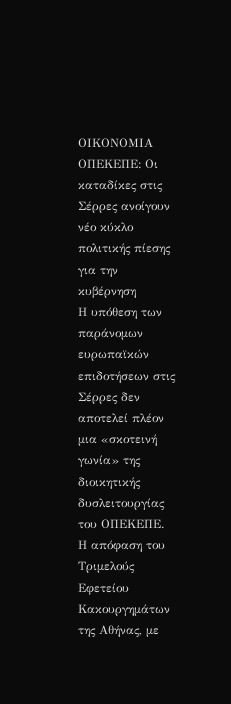ΟΙΚΟΝΟΜΙΑ
ΟΠΕΚΕΠΕ: Οι καταδίκες στις Σέρρες ανοίγουν νέο κύκλο πολιτικής πίεσης για την κυβέρνηση
Η υπόθεση των παράνομων ευρωπαϊκών επιδοτήσεων στις Σέρρες δεν αποτελεί πλέον μια «σκοτεινή γωνία» της διοικητικής δυσλειτουργίας του ΟΠΕΚΕΠΕ. Η απόφαση του Τριμελούς Εφετείου Κακουργημάτων της Αθήνας, με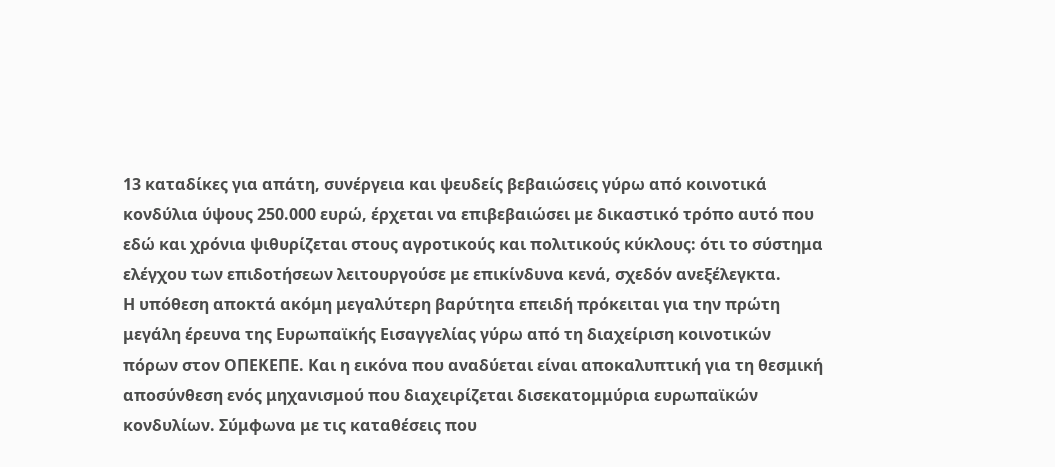13 καταδίκες για απάτη, συνέργεια και ψευδείς βεβαιώσεις γύρω από κοινοτικά κονδύλια ύψους 250.000 ευρώ, έρχεται να επιβεβαιώσει με δικαστικό τρόπο αυτό που εδώ και χρόνια ψιθυρίζεται στους αγροτικούς και πολιτικούς κύκλους: ότι το σύστημα ελέγχου των επιδοτήσεων λειτουργούσε με επικίνδυνα κενά, σχεδόν ανεξέλεγκτα.
Η υπόθεση αποκτά ακόμη μεγαλύτερη βαρύτητα επειδή πρόκειται για την πρώτη μεγάλη έρευνα της Ευρωπαϊκής Εισαγγελίας γύρω από τη διαχείριση κοινοτικών πόρων στον ΟΠΕΚΕΠΕ. Και η εικόνα που αναδύεται είναι αποκαλυπτική για τη θεσμική αποσύνθεση ενός μηχανισμού που διαχειρίζεται δισεκατομμύρια ευρωπαϊκών κονδυλίων. Σύμφωνα με τις καταθέσεις που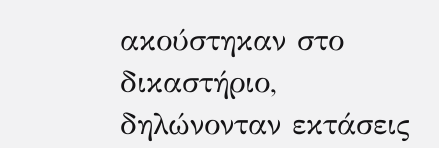ακούστηκαν στο δικαστήριο, δηλώνονταν εκτάσεις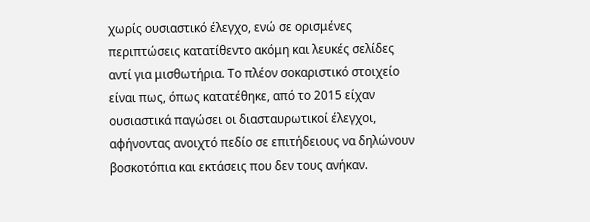χωρίς ουσιαστικό έλεγχο, ενώ σε ορισμένες περιπτώσεις κατατίθεντο ακόμη και λευκές σελίδες αντί για μισθωτήρια. Το πλέον σοκαριστικό στοιχείο είναι πως, όπως κατατέθηκε, από το 2015 είχαν ουσιαστικά παγώσει οι διασταυρωτικοί έλεγχοι, αφήνοντας ανοιχτό πεδίο σε επιτήδειους να δηλώνουν βοσκοτόπια και εκτάσεις που δεν τους ανήκαν.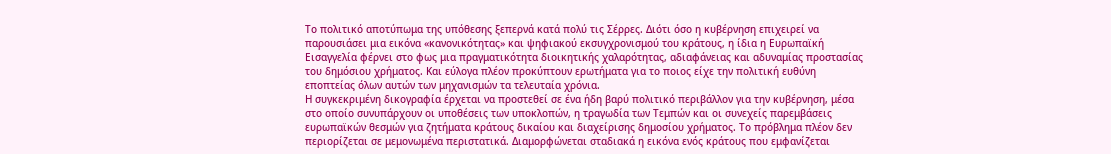Το πολιτικό αποτύπωμα της υπόθεσης ξεπερνά κατά πολύ τις Σέρρες. Διότι όσο η κυβέρνηση επιχειρεί να παρουσιάσει μια εικόνα «κανονικότητας» και ψηφιακού εκσυγχρονισμού του κράτους, η ίδια η Ευρωπαϊκή Εισαγγελία φέρνει στο φως μια πραγματικότητα διοικητικής χαλαρότητας, αδιαφάνειας και αδυναμίας προστασίας του δημόσιου χρήματος. Και εύλογα πλέον προκύπτουν ερωτήματα για το ποιος είχε την πολιτική ευθύνη εποπτείας όλων αυτών των μηχανισμών τα τελευταία χρόνια.
Η συγκεκριμένη δικογραφία έρχεται να προστεθεί σε ένα ήδη βαρύ πολιτικό περιβάλλον για την κυβέρνηση, μέσα στο οποίο συνυπάρχουν οι υποθέσεις των υποκλοπών, η τραγωδία των Τεμπών και οι συνεχείς παρεμβάσεις ευρωπαϊκών θεσμών για ζητήματα κράτους δικαίου και διαχείρισης δημοσίου χρήματος. Το πρόβλημα πλέον δεν περιορίζεται σε μεμονωμένα περιστατικά. Διαμορφώνεται σταδιακά η εικόνα ενός κράτους που εμφανίζεται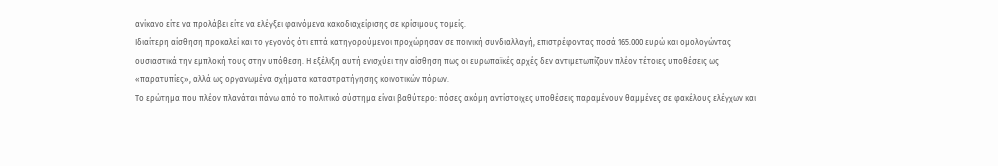ανίκανο είτε να προλάβει είτε να ελέγξει φαινόμενα κακοδιαχείρισης σε κρίσιμους τομείς.
Ιδιαίτερη αίσθηση προκαλεί και το γεγονός ότι επτά κατηγορούμενοι προχώρησαν σε ποινική συνδιαλλαγή, επιστρέφοντας ποσά 165.000 ευρώ και ομολογώντας ουσιαστικά την εμπλοκή τους στην υπόθεση. Η εξέλιξη αυτή ενισχύει την αίσθηση πως οι ευρωπαϊκές αρχές δεν αντιμετωπίζουν πλέον τέτοιες υποθέσεις ως «παρατυπίες», αλλά ως οργανωμένα σχήματα καταστρατήγησης κοινοτικών πόρων.
Το ερώτημα που πλέον πλανάται πάνω από το πολιτικό σύστημα είναι βαθύτερο: πόσες ακόμη αντίστοιχες υποθέσεις παραμένουν θαμμένες σε φακέλους ελέγχων και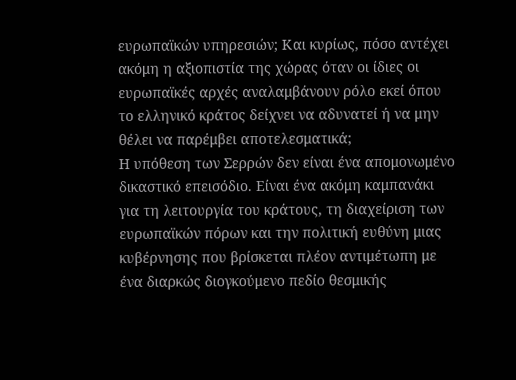ευρωπαϊκών υπηρεσιών; Και κυρίως, πόσο αντέχει ακόμη η αξιοπιστία της χώρας όταν οι ίδιες οι ευρωπαϊκές αρχές αναλαμβάνουν ρόλο εκεί όπου το ελληνικό κράτος δείχνει να αδυνατεί ή να μην θέλει να παρέμβει αποτελεσματικά;
Η υπόθεση των Σερρών δεν είναι ένα απομονωμένο δικαστικό επεισόδιο. Είναι ένα ακόμη καμπανάκι για τη λειτουργία του κράτους, τη διαχείριση των ευρωπαϊκών πόρων και την πολιτική ευθύνη μιας κυβέρνησης που βρίσκεται πλέον αντιμέτωπη με ένα διαρκώς διογκούμενο πεδίο θεσμικής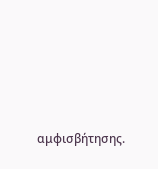αμφισβήτησης.